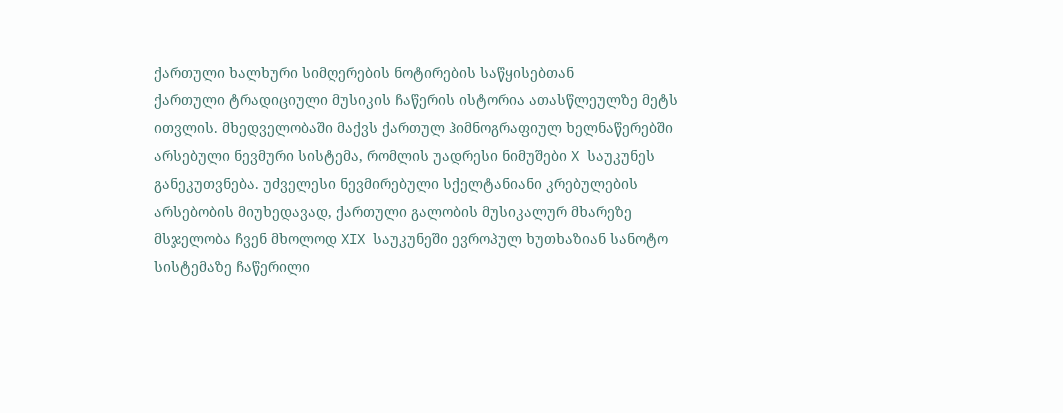ქართული ხალხური სიმღერების ნოტირების საწყისებთან
ქართული ტრადიციული მუსიკის ჩაწერის ისტორია ათასწლეულზე მეტს ითვლის. მხედველობაში მაქვს ქართულ ჰიმნოგრაფიულ ხელნაწერებში არსებული ნევმური სისტემა, რომლის უადრესი ნიმუშები X საუკუნეს განეკუთვნება. უძველესი ნევმირებული სქელტანიანი კრებულების არსებობის მიუხედავად, ქართული გალობის მუსიკალურ მხარეზე მსჯელობა ჩვენ მხოლოდ XIX საუკუნეში ევროპულ ხუთხაზიან სანოტო სისტემაზე ჩაწერილი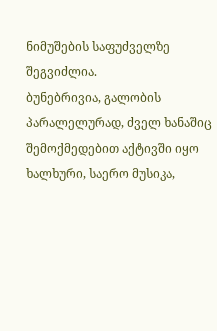ნიმუშების საფუძველზე შეგვიძლია.
ბუნებრივია, გალობის პარალელურად, ძველ ხანაშიც შემოქმედებით აქტივში იყო ხალხური, საერო მუსიკა,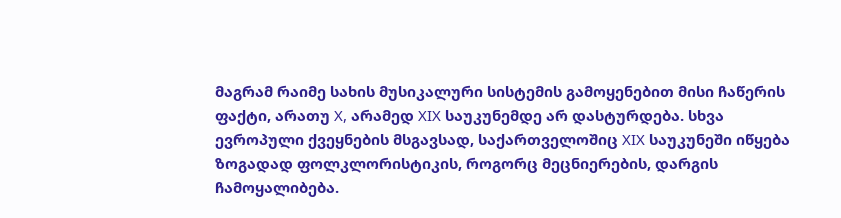მაგრამ რაიმე სახის მუსიკალური სისტემის გამოყენებით მისი ჩაწერის ფაქტი, არათუ X, არამედ XIX საუკუნემდე არ დასტურდება. სხვა ევროპული ქვეყნების მსგავსად, საქართველოშიც XIX საუკუნეში იწყება ზოგადად ფოლკლორისტიკის, როგორც მეცნიერების, დარგის ჩამოყალიბება.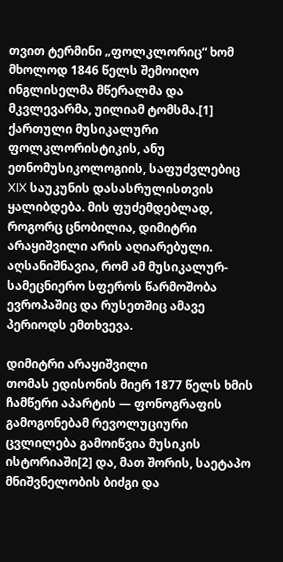თვით ტერმინი „ფოლკლორიც“ ხომ მხოლოდ 1846 წელს შემოიღო ინგლისელმა მწერალმა და მკვლევარმა, უილიამ ტომსმა.[1] ქართული მუსიკალური ფოლკლორისტიკის, ანუ ეთნომუსიკოლოგიის, საფუძვლებიც XIX საუკუნის დასასრულისთვის ყალიბდება. მის ფუძემდებლად, როგორც ცნობილია, დიმიტრი არაყიშვილი არის აღიარებული. აღსანიშნავია, რომ ამ მუსიკალურ-სამეცნიერო სფეროს წარმოშობა ევროპაშიც და რუსეთშიც ამავე პერიოდს ემთხვევა.

დიმიტრი არაყიშვილი
თომას ედისონის მიერ 1877 წელს ხმის ჩამწერი აპარტის — ფონოგრაფის გამოგონებამ რევოლუციური ცვლილება გამოიწვია მუსიკის ისტორიაში[2] და, მათ შორის, საეტაპო მნიშვნელობის ბიძგი და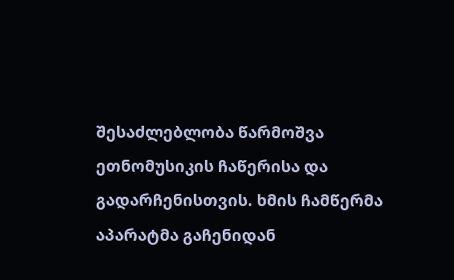შესაძლებლობა წარმოშვა ეთნომუსიკის ჩაწერისა და გადარჩენისთვის. ხმის ჩამწერმა აპარატმა გაჩენიდან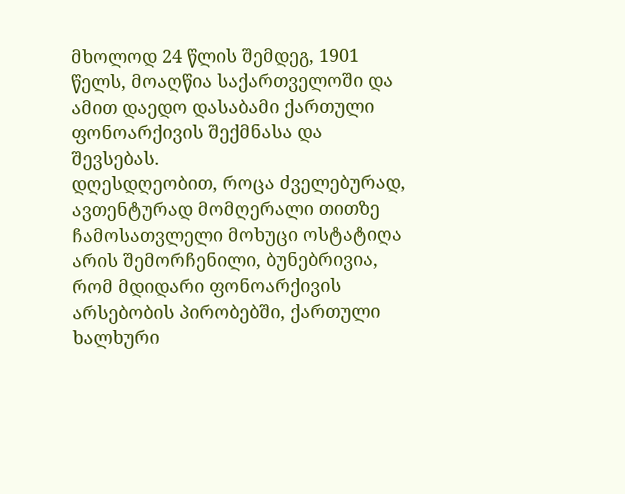მხოლოდ 24 წლის შემდეგ, 1901 წელს, მოაღწია საქართველოში და ამით დაედო დასაბამი ქართული ფონოარქივის შექმნასა და შევსებას.
დღესდღეობით, როცა ძველებურად, ავთენტურად მომღერალი თითზე ჩამოსათვლელი მოხუცი ოსტატიღა არის შემორჩენილი, ბუნებრივია, რომ მდიდარი ფონოარქივის არსებობის პირობებში, ქართული ხალხური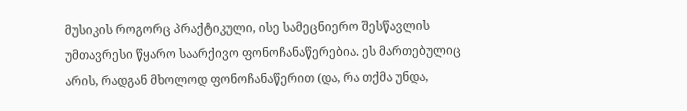მუსიკის როგორც პრაქტიკული, ისე სამეცნიერო შესწავლის უმთავრესი წყარო საარქივო ფონოჩანაწერებია. ეს მართებულიც არის, რადგან მხოლოდ ფონოჩანაწერით (და, რა თქმა უნდა,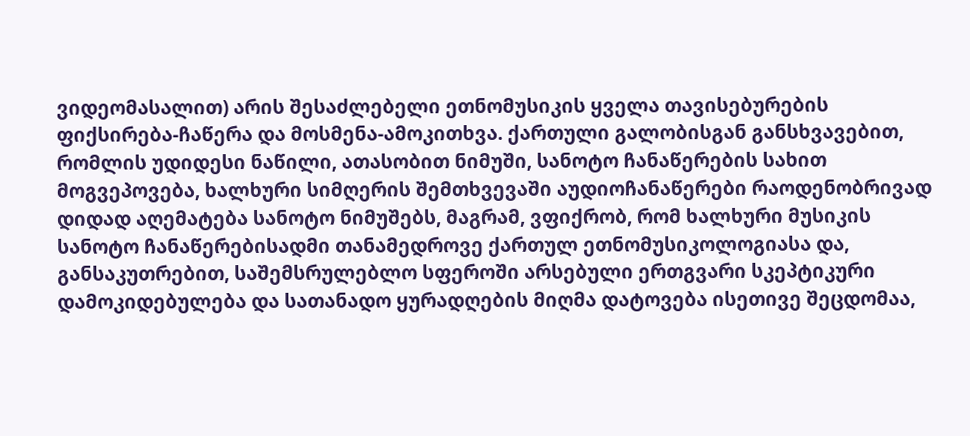ვიდეომასალით) არის შესაძლებელი ეთნომუსიკის ყველა თავისებურების ფიქსირება-ჩაწერა და მოსმენა-ამოკითხვა. ქართული გალობისგან განსხვავებით, რომლის უდიდესი ნაწილი, ათასობით ნიმუში, სანოტო ჩანაწერების სახით მოგვეპოვება, ხალხური სიმღერის შემთხვევაში აუდიოჩანაწერები რაოდენობრივად დიდად აღემატება სანოტო ნიმუშებს, მაგრამ, ვფიქრობ, რომ ხალხური მუსიკის სანოტო ჩანაწერებისადმი თანამედროვე ქართულ ეთნომუსიკოლოგიასა და, განსაკუთრებით, საშემსრულებლო სფეროში არსებული ერთგვარი სკეპტიკური დამოკიდებულება და სათანადო ყურადღების მიღმა დატოვება ისეთივე შეცდომაა,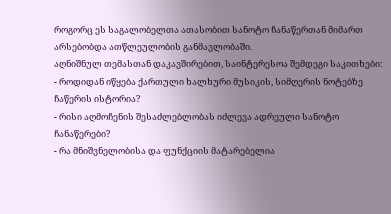როგორც ეს საგალობელთა ათასობით სანოტო ჩანაწერთან მიმართ არსებობდა ათწლეულობის განმავლობაში.
აღნიშნულ თემასთან დაკავშირებით, საინტერესოა შემდეგი საკითხები:
- როდიდან იწყება ქართული ხალხური მუსიკის, სიმღერის ნოტებზე ჩაწერის ისტორია?
- რისი აღმოჩენის შესაძლებლობას იძლევა ადრეული სანოტო ჩანაწერები?
- რა მნიშვნელობისა და ფუნქციის მატარებელია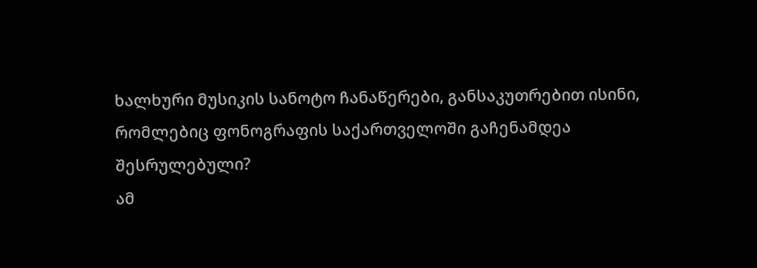ხალხური მუსიკის სანოტო ჩანაწერები, განსაკუთრებით ისინი, რომლებიც ფონოგრაფის საქართველოში გაჩენამდეა შესრულებული?
ამ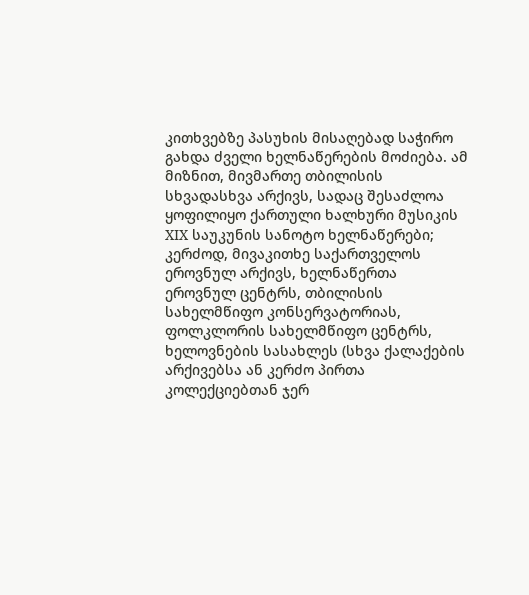კითხვებზე პასუხის მისაღებად საჭირო გახდა ძველი ხელნაწერების მოძიება. ამ მიზნით, მივმართე თბილისის სხვადასხვა არქივს, სადაც შესაძლოა ყოფილიყო ქართული ხალხური მუსიკის XIX საუკუნის სანოტო ხელნაწერები; კერძოდ, მივაკითხე საქართველოს ეროვნულ არქივს, ხელნაწერთა ეროვნულ ცენტრს, თბილისის სახელმწიფო კონსერვატორიას, ფოლკლორის სახელმწიფო ცენტრს, ხელოვნების სასახლეს (სხვა ქალაქების არქივებსა ან კერძო პირთა კოლექციებთან ჯერ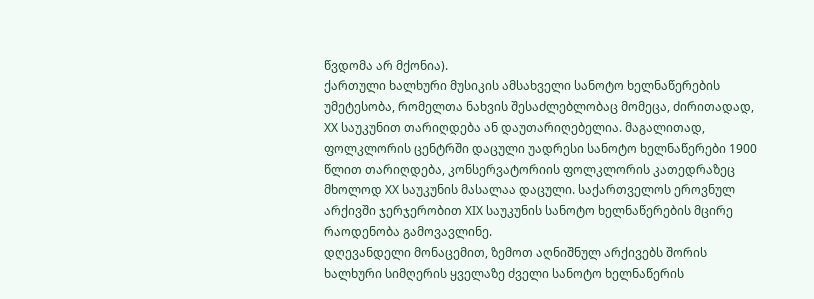წვდომა არ მქონია).
ქართული ხალხური მუსიკის ამსახველი სანოტო ხელნაწერების უმეტესობა, რომელთა ნახვის შესაძლებლობაც მომეცა, ძირითადად, XX საუკუნით თარიღდება ან დაუთარიღებელია. მაგალითად, ფოლკლორის ცენტრში დაცული უადრესი სანოტო ხელნაწერები 1900 წლით თარიღდება, კონსერვატორიის ფოლკლორის კათედრაზეც მხოლოდ XX საუკუნის მასალაა დაცული. საქართველოს ეროვნულ არქივში ჯერჯერობით XIX საუკუნის სანოტო ხელნაწერების მცირე რაოდენობა გამოვავლინე.
დღევანდელი მონაცემით, ზემოთ აღნიშნულ არქივებს შორის ხალხური სიმღერის ყველაზე ძველი სანოტო ხელნაწერის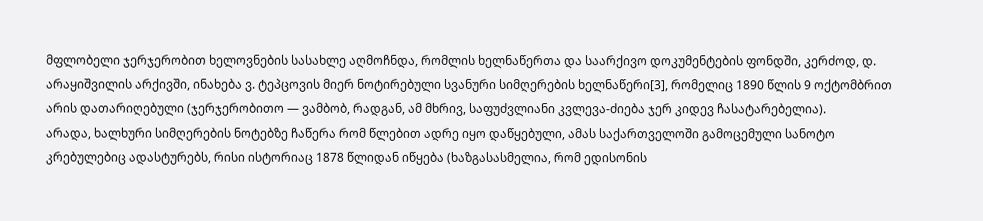მფლობელი ჯერჯერობით ხელოვნების სასახლე აღმოჩნდა, რომლის ხელნაწერთა და საარქივო დოკუმენტების ფონდში, კერძოდ, დ. არაყიშვილის არქივში, ინახება ვ. ტეპცოვის მიერ ნოტირებული სვანური სიმღერების ხელნაწერი[3], რომელიც 1890 წლის 9 ოქტომბრით არის დათარიღებული (ჯერჯერობითო — ვამბობ, რადგან, ამ მხრივ, საფუძვლიანი კვლევა-ძიება ჯერ კიდევ ჩასატარებელია).
არადა, ხალხური სიმღერების ნოტებზე ჩაწერა რომ წლებით ადრე იყო დაწყებული, ამას საქართველოში გამოცემული სანოტო კრებულებიც ადასტურებს, რისი ისტორიაც 1878 წლიდან იწყება (ხაზგასასმელია, რომ ედისონის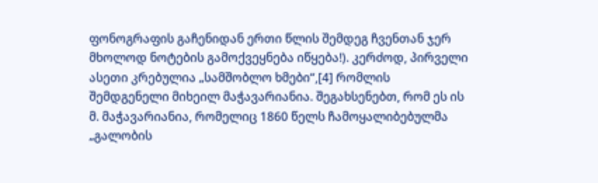ფონოგრაფის გაჩენიდან ერთი წლის შემდეგ ჩვენთან ჯერ მხოლოდ ნოტების გამოქვეყნება იწყება!). კერძოდ, პირველი ასეთი კრებულია „სამშობლო ხმები“,[4] რომლის შემდგენელი მიხეილ მაჭავარიანია. შეგახსენებთ, რომ ეს ის მ. მაჭავარიანია, რომელიც 1860 წელს ჩამოყალიბებულმა „გალობის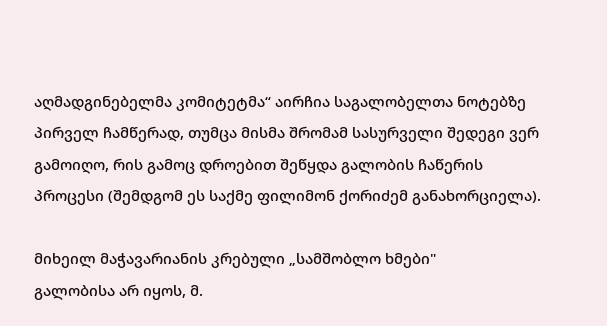აღმადგინებელმა კომიტეტმა“ აირჩია საგალობელთა ნოტებზე პირველ ჩამწერად, თუმცა მისმა შრომამ სასურველი შედეგი ვერ გამოიღო, რის გამოც დროებით შეწყდა გალობის ჩაწერის პროცესი (შემდგომ ეს საქმე ფილიმონ ქორიძემ განახორციელა).

მიხეილ მაჭავარიანის კრებული „სამშობლო ხმები"
გალობისა არ იყოს, მ.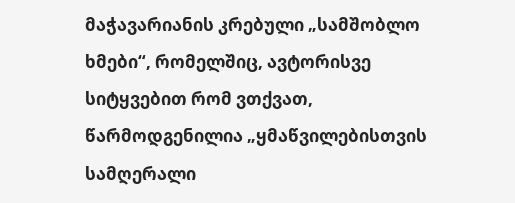მაჭავარიანის კრებული „სამშობლო ხმები“, რომელშიც, ავტორისვე სიტყვებით რომ ვთქვათ, წარმოდგენილია „ყმაწვილებისთვის სამღერალი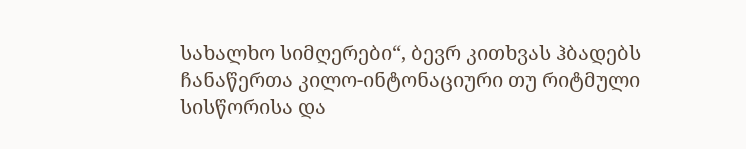სახალხო სიმღერები“, ბევრ კითხვას ჰბადებს ჩანაწერთა კილო-ინტონაციური თუ რიტმული სისწორისა და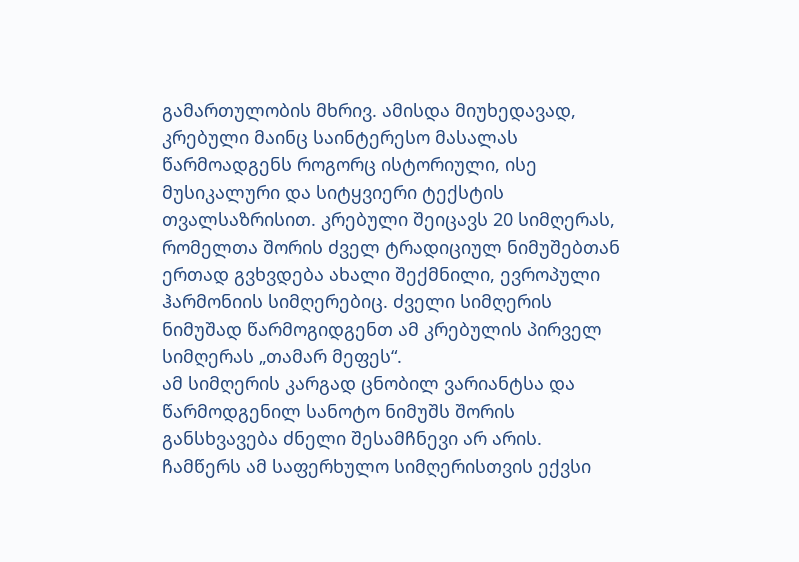გამართულობის მხრივ. ამისდა მიუხედავად, კრებული მაინც საინტერესო მასალას წარმოადგენს როგორც ისტორიული, ისე მუსიკალური და სიტყვიერი ტექსტის თვალსაზრისით. კრებული შეიცავს 20 სიმღერას, რომელთა შორის ძველ ტრადიციულ ნიმუშებთან ერთად გვხვდება ახალი შექმნილი, ევროპული ჰარმონიის სიმღერებიც. ძველი სიმღერის ნიმუშად წარმოგიდგენთ ამ კრებულის პირველ სიმღერას „თამარ მეფეს“.
ამ სიმღერის კარგად ცნობილ ვარიანტსა და წარმოდგენილ სანოტო ნიმუშს შორის განსხვავება ძნელი შესამჩნევი არ არის. ჩამწერს ამ საფერხულო სიმღერისთვის ექვსი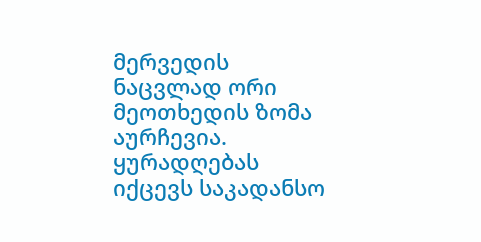მერვედის ნაცვლად ორი მეოთხედის ზომა აურჩევია. ყურადღებას იქცევს საკადანსო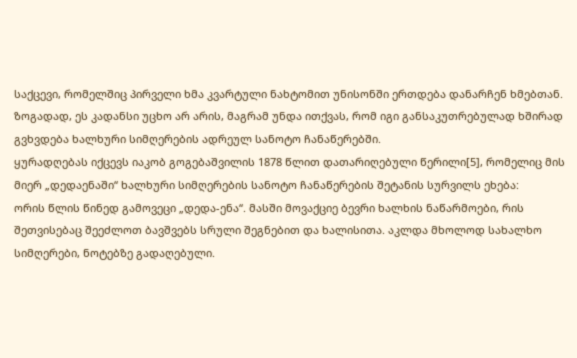საქცევი, რომელშიც პირველი ხმა კვარტული ნახტომით უნისონში ერთდება დანარჩენ ხმებთან. ზოგადად, ეს კადანსი უცხო არ არის, მაგრამ უნდა ითქვას, რომ იგი განსაკუთრებულად ხშირად გვხვდება ხალხური სიმღერების ადრეულ სანოტო ჩანაწერებში.
ყურადღებას იქცევს იაკობ გოგებაშვილის 1878 წლით დათარიღებული წერილი[5], რომელიც მის მიერ „დედაენაში“ ხალხური სიმღერების სანოტო ჩანაწერების შეტანის სურვილს ეხება:
ორის წლის წინედ გამოვეცი „დედა-ენა“. მასში მოვაქციე ბევრი ხალხის ნაწარმოები, რის შეთვისებაც შეეძლოთ ბავშვებს სრული შეგნებით და ხალისითა. აკლდა მხოლოდ სახალხო სიმღერები, ნოტებზე გადაღებული.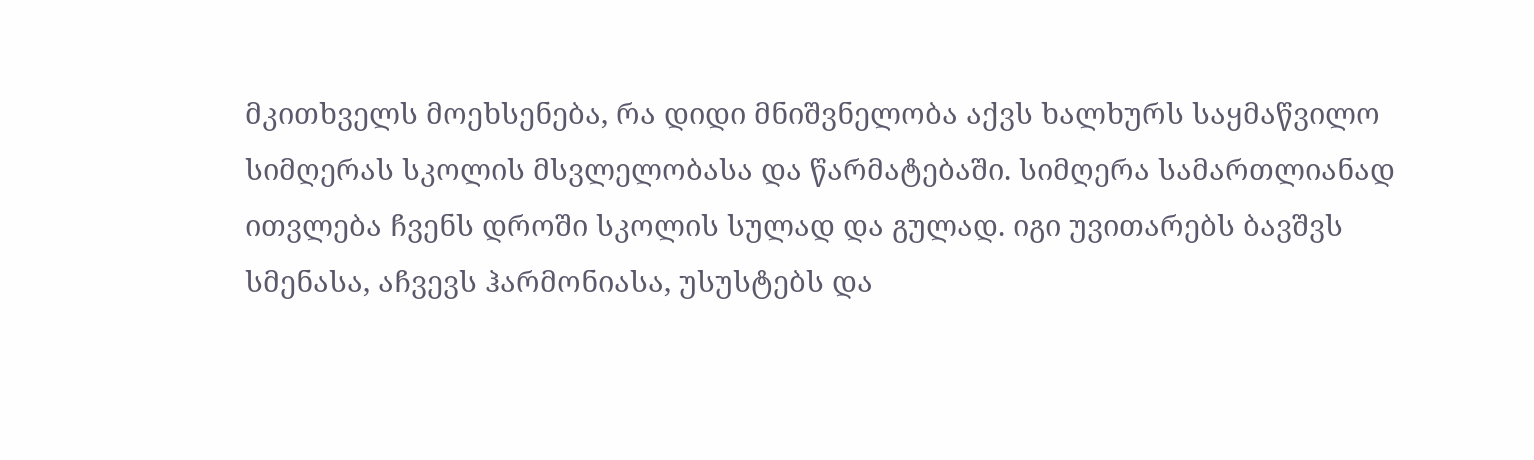მკითხველს მოეხსენება, რა დიდი მნიშვნელობა აქვს ხალხურს საყმაწვილო სიმღერას სკოლის მსვლელობასა და წარმატებაში. სიმღერა სამართლიანად ითვლება ჩვენს დროში სკოლის სულად და გულად. იგი უვითარებს ბავშვს სმენასა, აჩვევს ჰარმონიასა, უსუსტებს და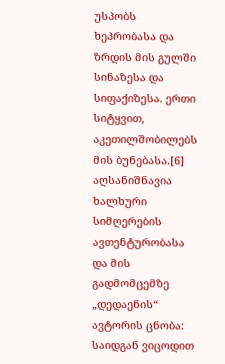უსპობს ხეპრობასა და ზრდის მის გულში სინაზესა და სიფაქიზესა. ერთი სიტყვით, აკეთილშობილებს მის ბუნებასა.[6]
აღსანიშნავია ხალხური სიმღერების ავთენტურობასა და მის გადმომცემზე „დედაენის“ ავტორის ცნობა:
საიდგან ვიცოდით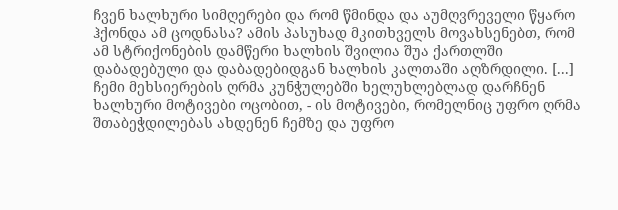ჩვენ ხალხური სიმღერები და რომ წმინდა და აუმღვრეველი წყარო ჰქონდა ამ ცოდნასა? ამის პასუხად მკითხველს მოვახსენებთ, რომ ამ სტრიქონების დამწერი ხალხის შვილია შუა ქართლში დაბადებული და დაბადებიდგან ხალხის კალთაში აღზრდილი. [...] ჩემი მეხსიერების ღრმა კუნჭულებში ხელუხლებლად დარჩნენ ხალხური მოტივები ოცობით, - ის მოტივები, რომელნიც უფრო ღრმა შთაბეჭდილებას ახდენენ ჩემზე და უფრო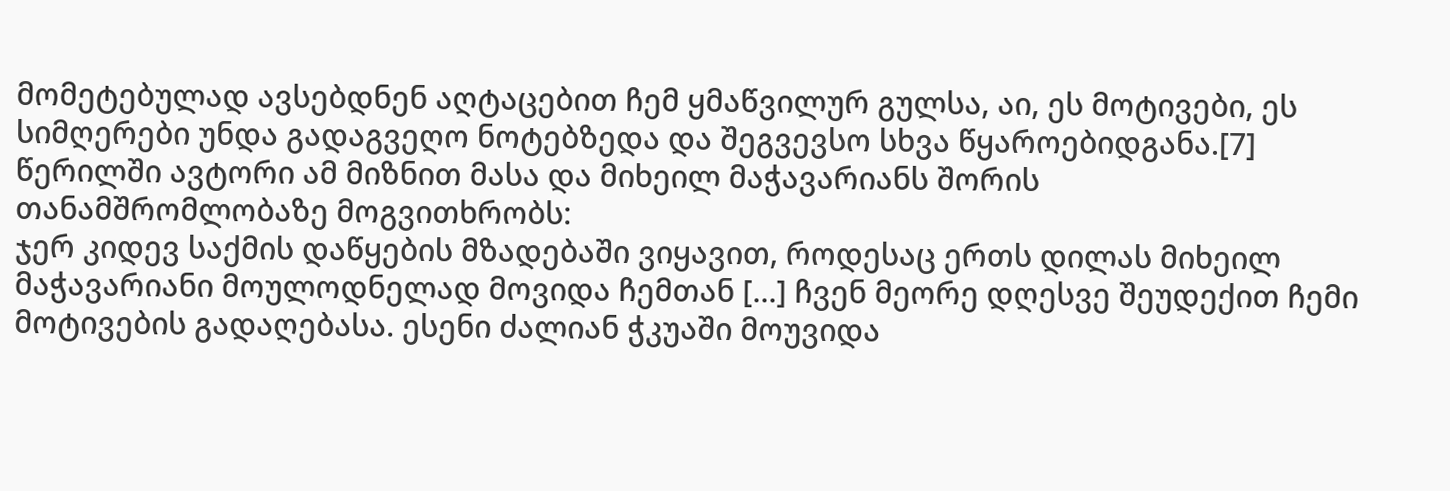მომეტებულად ავსებდნენ აღტაცებით ჩემ ყმაწვილურ გულსა, აი, ეს მოტივები, ეს სიმღერები უნდა გადაგვეღო ნოტებზედა და შეგვევსო სხვა წყაროებიდგანა.[7]
წერილში ავტორი ამ მიზნით მასა და მიხეილ მაჭავარიანს შორის თანამშრომლობაზე მოგვითხრობს:
ჯერ კიდევ საქმის დაწყების მზადებაში ვიყავით, როდესაც ერთს დილას მიხეილ მაჭავარიანი მოულოდნელად მოვიდა ჩემთან [...] ჩვენ მეორე დღესვე შეუდექით ჩემი მოტივების გადაღებასა. ესენი ძალიან ჭკუაში მოუვიდა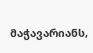მაჭავარიანს,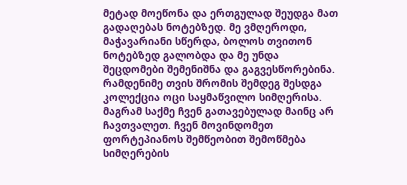მეტად მოეწონა და ერთგულად შეუდგა მათ გადაღებას ნოტებზედ. მე ვმღეროდი, მაჭავარიანი სწერდა, ბოლოს თვითონ ნოტებზედ გალობდა და მე უნდა შეცდომები შემენიშნა და გაგვესწორებინა. რამდენიმე თვის შრომის შემდეგ შესდგა კოლექცია ოცი საყმაწვილო სიმღერისა. მაგრამ საქმე ჩვენ გათავებულად მაინც არ ჩავთვალეთ. ჩვენ მოვინდომეთ ფორტეპიანოს შემწეობით შემოწმება სიმღერების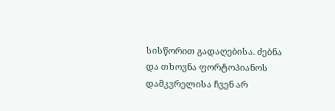სისწორით გადაღებისა. ძებნა და თხოვნა ფორტოპიანოს დამკვრელისა ჩვენ არ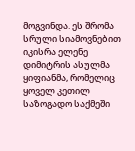მოგვინდა. ეს შრომა სრული სიამოვნებით იკისრა ელენე დიმიტრის ასულმა ყიფიანმა, რომელიც ყოველ კეთილ საზოგადო საქმეში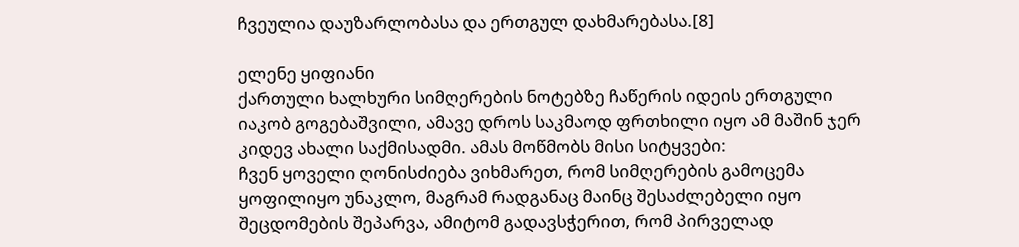ჩვეულია დაუზარლობასა და ერთგულ დახმარებასა.[8]

ელენე ყიფიანი
ქართული ხალხური სიმღერების ნოტებზე ჩაწერის იდეის ერთგული იაკობ გოგებაშვილი, ამავე დროს საკმაოდ ფრთხილი იყო ამ მაშინ ჯერ კიდევ ახალი საქმისადმი. ამას მოწმობს მისი სიტყვები:
ჩვენ ყოველი ღონისძიება ვიხმარეთ, რომ სიმღერების გამოცემა ყოფილიყო უნაკლო, მაგრამ რადგანაც მაინც შესაძლებელი იყო შეცდომების შეპარვა, ამიტომ გადავსჭერით, რომ პირველად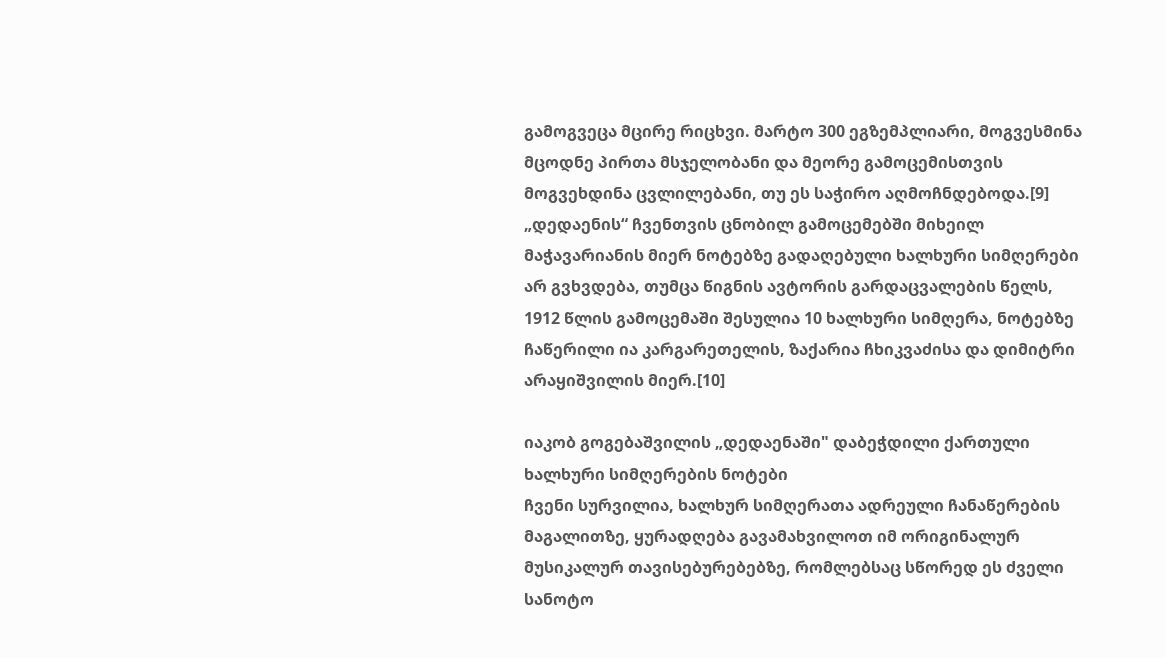გამოგვეცა მცირე რიცხვი. მარტო 300 ეგზემპლიარი, მოგვესმინა მცოდნე პირთა მსჯელობანი და მეორე გამოცემისთვის მოგვეხდინა ცვლილებანი, თუ ეს საჭირო აღმოჩნდებოდა.[9]
„დედაენის“ ჩვენთვის ცნობილ გამოცემებში მიხეილ მაჭავარიანის მიერ ნოტებზე გადაღებული ხალხური სიმღერები არ გვხვდება, თუმცა წიგნის ავტორის გარდაცვალების წელს, 1912 წლის გამოცემაში შესულია 10 ხალხური სიმღერა, ნოტებზე ჩაწერილი ია კარგარეთელის, ზაქარია ჩხიკვაძისა და დიმიტრი არაყიშვილის მიერ.[10]

იაკობ გოგებაშვილის „დედაენაში" დაბეჭდილი ქართული ხალხური სიმღერების ნოტები
ჩვენი სურვილია, ხალხურ სიმღერათა ადრეული ჩანაწერების მაგალითზე, ყურადღება გავამახვილოთ იმ ორიგინალურ მუსიკალურ თავისებურებებზე, რომლებსაც სწორედ ეს ძველი სანოტო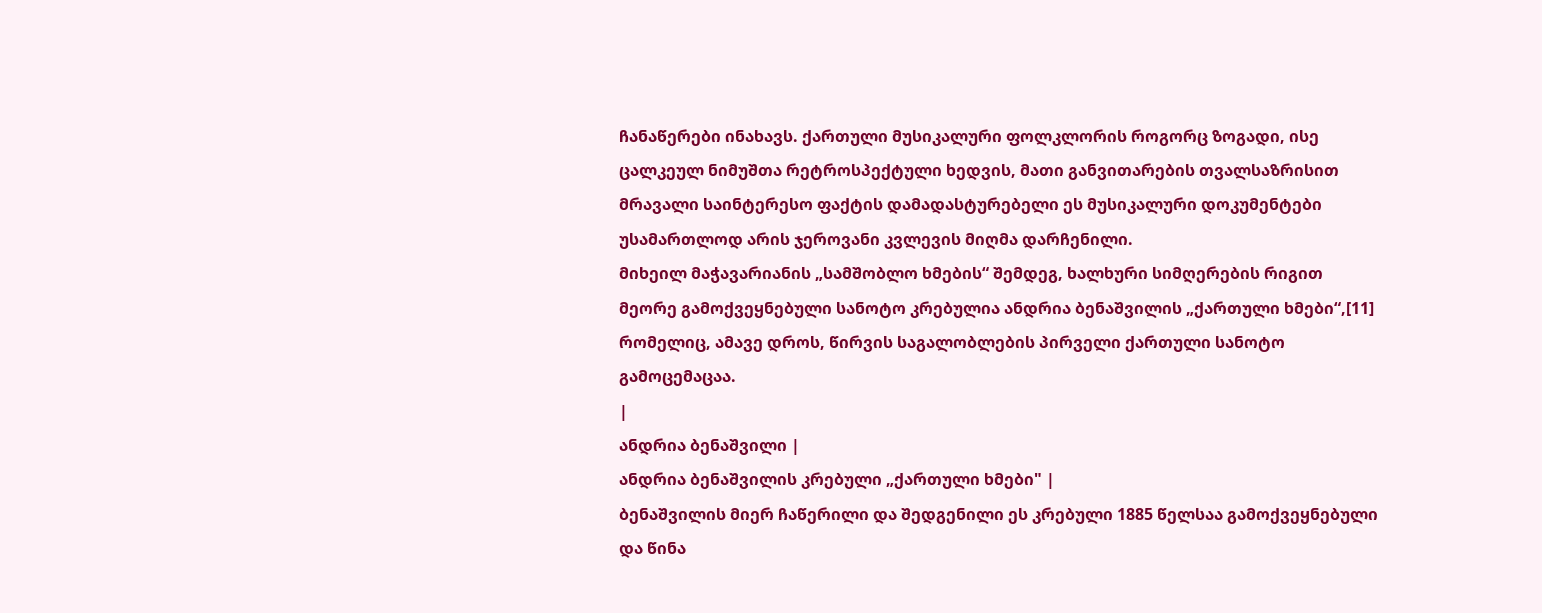ჩანაწერები ინახავს. ქართული მუსიკალური ფოლკლორის როგორც ზოგადი, ისე ცალკეულ ნიმუშთა რეტროსპექტული ხედვის, მათი განვითარების თვალსაზრისით მრავალი საინტერესო ფაქტის დამადასტურებელი ეს მუსიკალური დოკუმენტები უსამართლოდ არის ჯეროვანი კვლევის მიღმა დარჩენილი.
მიხეილ მაჭავარიანის „სამშობლო ხმების“ შემდეგ, ხალხური სიმღერების რიგით მეორე გამოქვეყნებული სანოტო კრებულია ანდრია ბენაშვილის „ქართული ხმები“,[11] რომელიც, ამავე დროს, წირვის საგალობლების პირველი ქართული სანოტო გამოცემაცაა.
|
ანდრია ბენაშვილი |
ანდრია ბენაშვილის კრებული „ქართული ხმები" |
ბენაშვილის მიერ ჩაწერილი და შედგენილი ეს კრებული 1885 წელსაა გამოქვეყნებული და წინა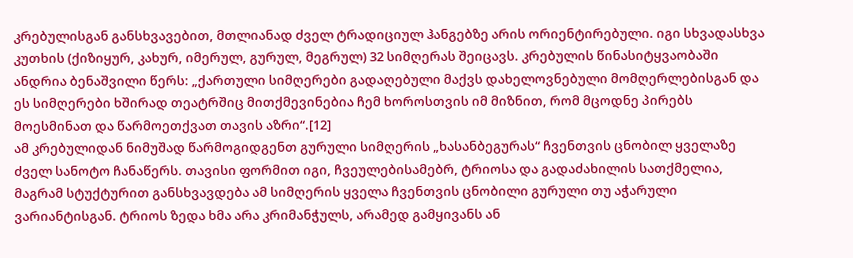კრებულისგან განსხვავებით, მთლიანად ძველ ტრადიციულ ჰანგებზე არის ორიენტირებული. იგი სხვადასხვა კუთხის (ქიზიყურ, კახურ, იმერულ, გურულ, მეგრულ) 32 სიმღერას შეიცავს. კრებულის წინასიტყვაობაში ანდრია ბენაშვილი წერს: „ქართული სიმღერები გადაღებული მაქვს დახელოვნებული მომღერლებისგან და ეს სიმღერები ხშირად თეატრშიც მითქმევინებია ჩემ ხოროსთვის იმ მიზნით, რომ მცოდნე პირებს მოესმინათ და წარმოეთქვათ თავის აზრი“.[12]
ამ კრებულიდან ნიმუშად წარმოგიდგენთ გურული სიმღერის „ხასანბეგურას“ ჩვენთვის ცნობილ ყველაზე ძველ სანოტო ჩანაწერს. თავისი ფორმით იგი, ჩვეულებისამებრ, ტრიოსა და გადაძახილის სათქმელია, მაგრამ სტუქტურით განსხვავდება ამ სიმღერის ყველა ჩვენთვის ცნობილი გურული თუ აჭარული ვარიანტისგან. ტრიოს ზედა ხმა არა კრიმანჭულს, არამედ გამყივანს ან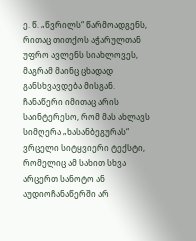ე. წ. „წვრილს“ წარმოადგენს, რითაც თითქოს აჭარულთან უფრო ავლენს სიახლოვეს, მაგრამ მაინც ცხადად განსხვავდება მისგან. ჩანაწერი იმითაც არის საინტერესო, რომ მას ახლავს სიმღერა „ხასანბეგურას“ ვრცელი სიტყვიერი ტექსტი, რომელიც ამ სახით სხვა არცერთ სანოტო ან აუდიოჩანაწერში არ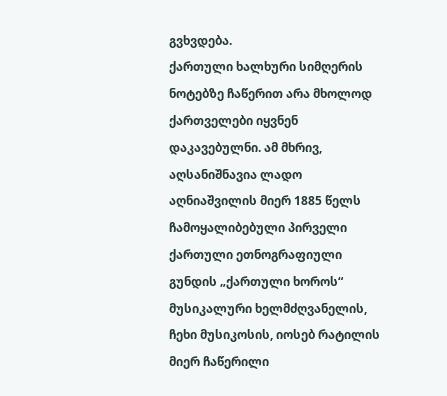გვხვდება.
ქართული ხალხური სიმღერის ნოტებზე ჩაწერით არა მხოლოდ ქართველები იყვნენ დაკავებულნი. ამ მხრივ, აღსანიშნავია ლადო აღნიაშვილის მიერ 1885 წელს ჩამოყალიბებული პირველი ქართული ეთნოგრაფიული გუნდის „ქართული ხოროს“ მუსიკალური ხელმძღვანელის, ჩეხი მუსიკოსის, იოსებ რატილის მიერ ჩაწერილი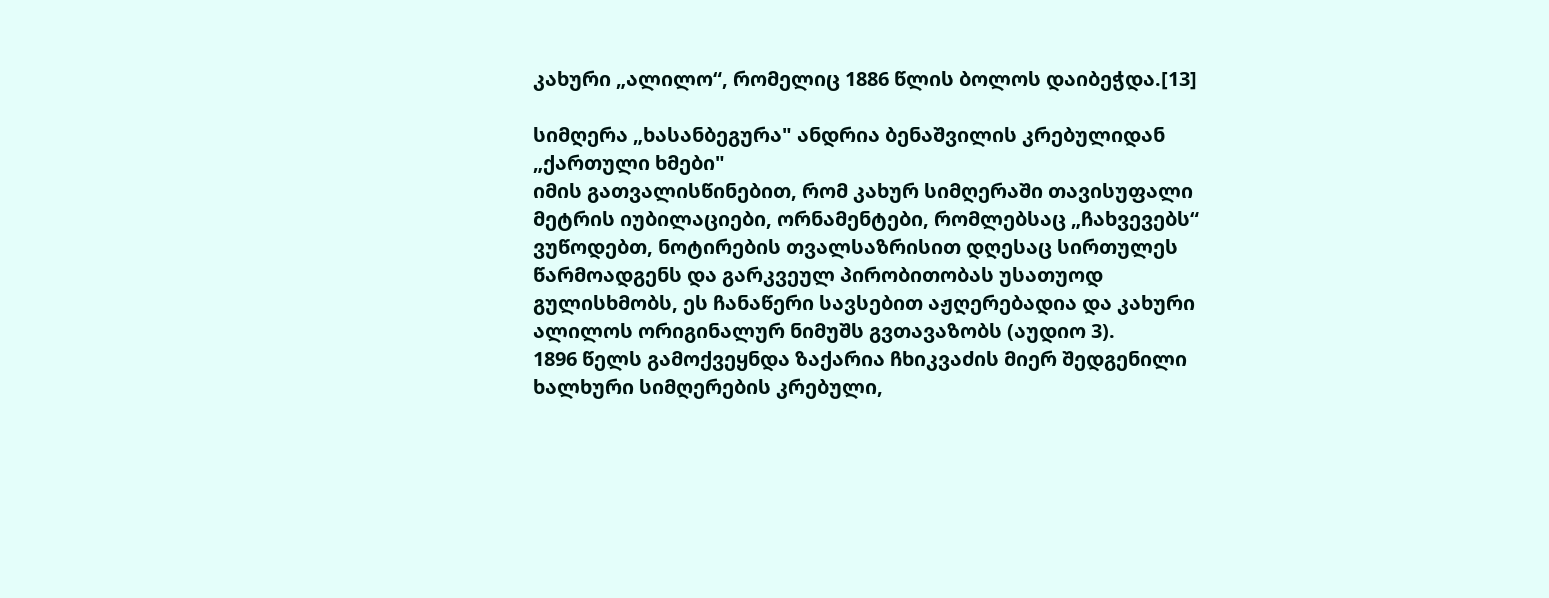კახური „ალილო“, რომელიც 1886 წლის ბოლოს დაიბეჭდა.[13]

სიმღერა „ხასანბეგურა" ანდრია ბენაშვილის კრებულიდან „ქართული ხმები"
იმის გათვალისწინებით, რომ კახურ სიმღერაში თავისუფალი მეტრის იუბილაციები, ორნამენტები, რომლებსაც „ჩახვევებს“ ვუწოდებთ, ნოტირების თვალსაზრისით დღესაც სირთულეს წარმოადგენს და გარკვეულ პირობითობას უსათუოდ გულისხმობს, ეს ჩანაწერი სავსებით აჟღერებადია და კახური ალილოს ორიგინალურ ნიმუშს გვთავაზობს (აუდიო 3).
1896 წელს გამოქვეყნდა ზაქარია ჩხიკვაძის მიერ შედგენილი ხალხური სიმღერების კრებული,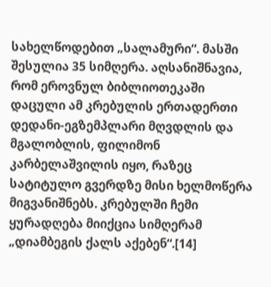სახელწოდებით „სალამური“. მასში შესულია 35 სიმღერა. აღსანიშნავია, რომ ეროვნულ ბიბლიოთეკაში დაცული ამ კრებულის ერთადერთი დედანი-ეგზემპლარი მღვდლის და მგალობლის, ფილიმონ კარბელაშვილის იყო, რაზეც სატიტულო გვერდზე მისი ხელმოწერა მიგვანიშნებს. კრებულში ჩემი ყურადღება მიიქცია სიმღერამ „დიამბეგის ქალს აქებენ“.[14]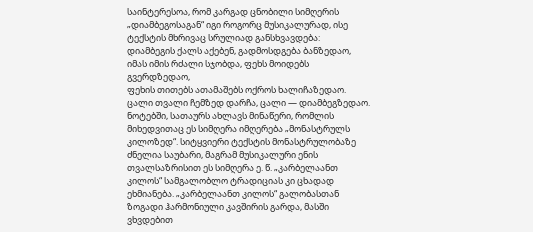საინტერესოა, რომ კარგად ცნობილი სიმღერის „დიამბეგოსაგან“ იგი როგორც მუსიკალურად, ისე ტექსტის მხრივაც სრულიად განსხვავდება:
დიამბეგის ქალს აქებენ, გადმოსდგება ბანზედაო,
იმას იმის რძალი სჯობდა, ფეხს მოიდებს გვერდზედაო,
ფეხის თითებს ათამაშებს ოქროს ხალიჩაზედაო.
ცალი თვალი ჩემზედ დარჩა, ცალი — დიამბეგზედაო.
ნოტებში, სათაურს ახლავს მინაწერი, რომლის მიხედვითაც ეს სიმღერა იმღერება „მონასტრულს კილოზედ“. სიტყვიერი ტექსტის მონასტრულობაზე ძნელია საუბარი, მაგრამ მუსიკალური ენის თვალსაზრისით ეს სიმღერა ე. წ. „კარბელაანთ კილოს“ სამგალობლო ტრადიციას კი ცხადად ეხმიანება. „კარბელაანთ კილოს“ გალობასთან ზოგადი ჰარმონიული კავშირის გარდა, მასში ვხვდებით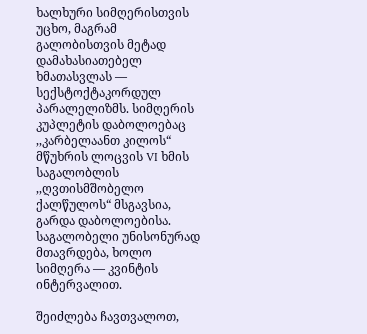ხალხური სიმღერისთვის უცხო, მაგრამ გალობისთვის მეტად დამახასიათებელ ხმათასვლას — სექსტოქტაკორდულ პარალელიზმს. სიმღერის კუპლეტის დაბოლოებაც ,,კარბელაანთ კილოს“ მწუხრის ლოცვის VI ხმის საგალობლის ,,ღვთისმშობელო ქალწულოს“ მსგავსია, გარდა დაბოლოებისა. საგალობელი უნისონურად მთავრდება, ხოლო სიმღერა — კვინტის ინტერვალით.

შეიძლება ჩავთვალოთ,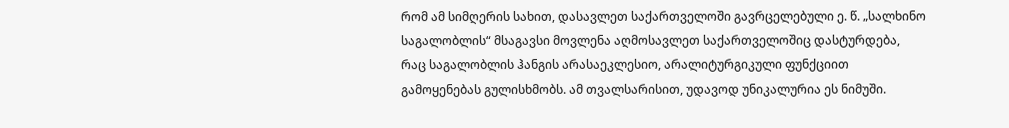რომ ამ სიმღერის სახით, დასავლეთ საქართველოში გავრცელებული ე. წ. „სალხინო საგალობლის“ მსაგავსი მოვლენა აღმოსავლეთ საქართველოშიც დასტურდება, რაც საგალობლის ჰანგის არასაეკლესიო, არალიტურგიკული ფუნქციით გამოყენებას გულისხმობს. ამ თვალსარისით, უდავოდ უნიკალურია ეს ნიმუში.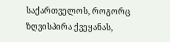საქართველოს, როგორც ზღვისპირა ქვეყანას,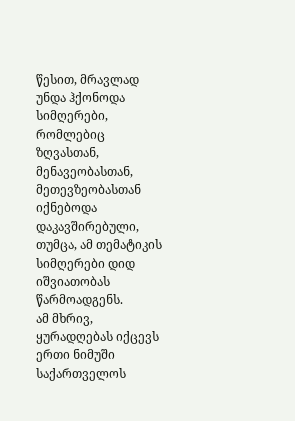წესით, მრავლად უნდა ჰქონოდა სიმღერები, რომლებიც ზღვასთან, მენავეობასთან, მეთევზეობასთან იქნებოდა დაკავშირებული, თუმცა, ამ თემატიკის სიმღერები დიდ იშვიათობას წარმოადგენს.
ამ მხრივ, ყურადღებას იქცევს ერთი ნიმუში საქართველოს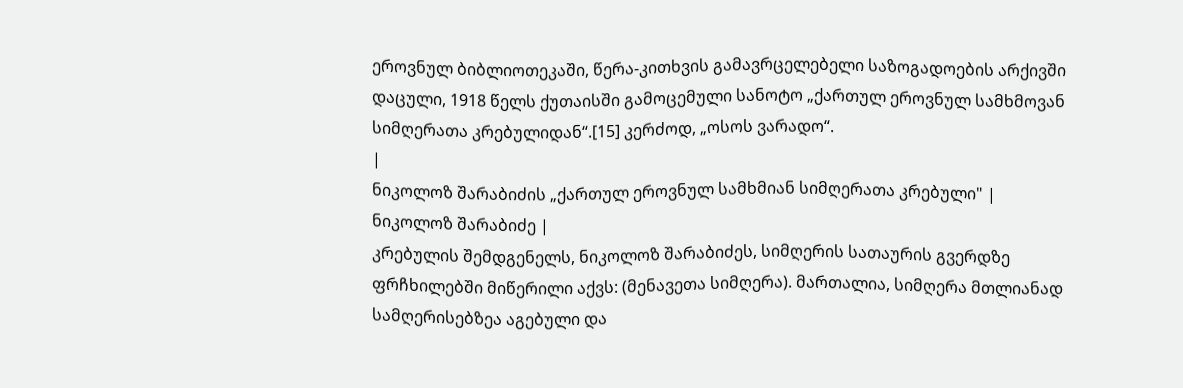ეროვნულ ბიბლიოთეკაში, წერა-კითხვის გამავრცელებელი საზოგადოების არქივში დაცული, 1918 წელს ქუთაისში გამოცემული სანოტო „ქართულ ეროვნულ სამხმოვან სიმღერათა კრებულიდან“.[15] კერძოდ, „ოსოს ვარადო“.
|
ნიკოლოზ შარაბიძის „ქართულ ეროვნულ სამხმიან სიმღერათა კრებული" |
ნიკოლოზ შარაბიძე |
კრებულის შემდგენელს, ნიკოლოზ შარაბიძეს, სიმღერის სათაურის გვერდზე ფრჩხილებში მიწერილი აქვს: (მენავეთა სიმღერა). მართალია, სიმღერა მთლიანად სამღერისებზეა აგებული და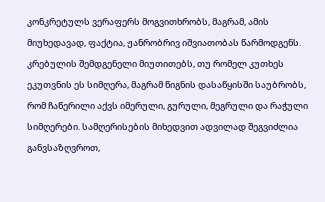კონკრეტულს ვერაფერს მოგვითხრობს, მაგრამ, ამის მიუხედავად, ფაქტია, ჟანრობრივ იშვიათობას წარმოდგენს. კრებულის შემდგენელი მიუთითებს, თუ რომელ კუთხეს ეკუთვნის ეს სიმღერა, მაგრამ წიგნის დასაწყისში საუბრობს, რომ ჩაწერილი აქვს იმერული, გურული, მეგრული და რაჭული სიმღერები. სამღერისების მიხედვით ადვილად შეგვიძლია განვსაზღვროთ,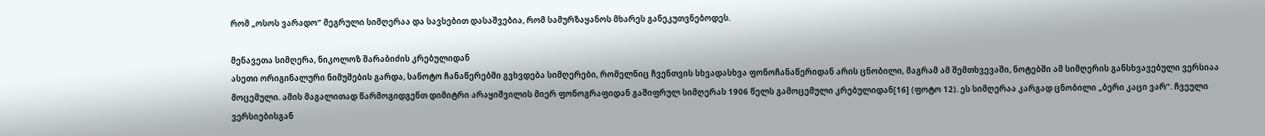რომ „ოსოს ვარადო“ მეგრული სიმღერაა და სავსებით დასაშვებია, რომ სამურზაყანოს მხარეს განეკუთვნებოდეს.

მენავეთა სიმღერა, ნიკოლოზ შარაბიძის კრებულიდან
ასეთი ორიგინალური ნიმუშების გარდა, სანოტო ჩანაწერებში გვხვდება სიმღერები, რომელნიც ჩვენთვის სხვადასხვა ფონოჩანაწერიდან არის ცნობილი, მაგრამ ამ შემთხვევაში, ნოტებში ამ სიმღერის განსხვავებული ვერსიაა მოცემული. ამის მაგალითად წარმოგიდგენთ დიმიტრი არაყიშვილის მიერ ფონოგრაფიდან გაშიფრულ სიმღერას 1906 წელს გამოცემული კრებულიდან[16] (ფოტო 12). ეს სიმღერაა კარგად ცნობილი „ბერი კაცი ვარ“. ჩვეული ვერსიებისგან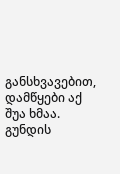განსხვავებით, დამწყები აქ შუა ხმაა. გუნდის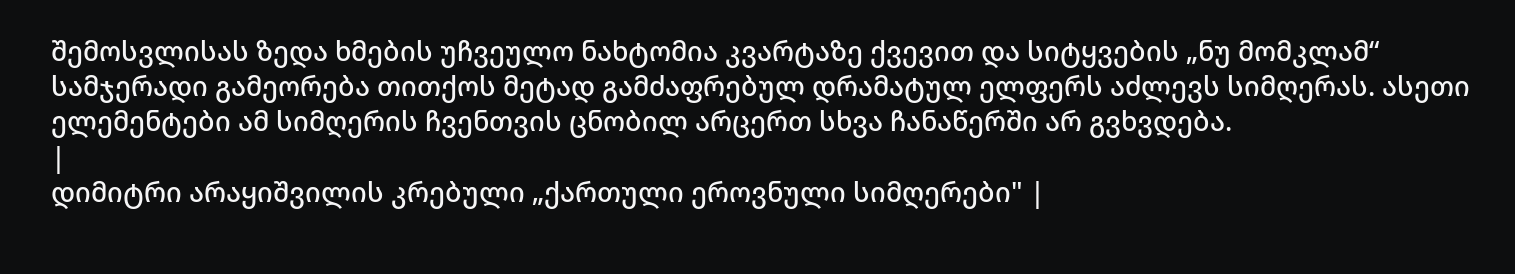შემოსვლისას ზედა ხმების უჩვეულო ნახტომია კვარტაზე ქვევით და სიტყვების „ნუ მომკლამ“ სამჯერადი გამეორება თითქოს მეტად გამძაფრებულ დრამატულ ელფერს აძლევს სიმღერას. ასეთი ელემენტები ამ სიმღერის ჩვენთვის ცნობილ არცერთ სხვა ჩანაწერში არ გვხვდება.
|
დიმიტრი არაყიშვილის კრებული „ქართული ეროვნული სიმღერები" |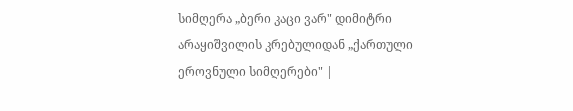სიმღერა „ბერი კაცი ვარ" დიმიტრი არაყიშვილის კრებულიდან „ქართული ეროვნული სიმღერები" |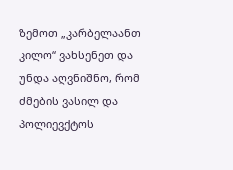ზემოთ „კარბელაანთ კილო“ ვახსენეთ და უნდა აღვნიშნო, რომ ძმების ვასილ და პოლიევქტოს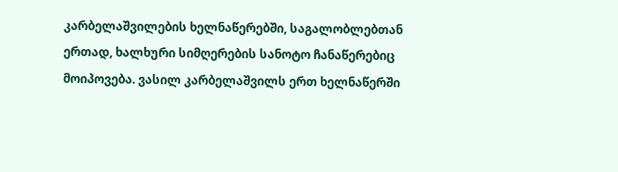კარბელაშვილების ხელნაწერებში, საგალობლებთან ერთად, ხალხური სიმღერების სანოტო ჩანაწერებიც მოიპოვება. ვასილ კარბელაშვილს ერთ ხელნაწერში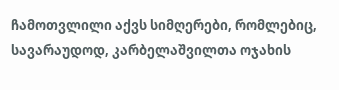ჩამოთვლილი აქვს სიმღერები, რომლებიც, სავარაუდოდ, კარბელაშვილთა ოჯახის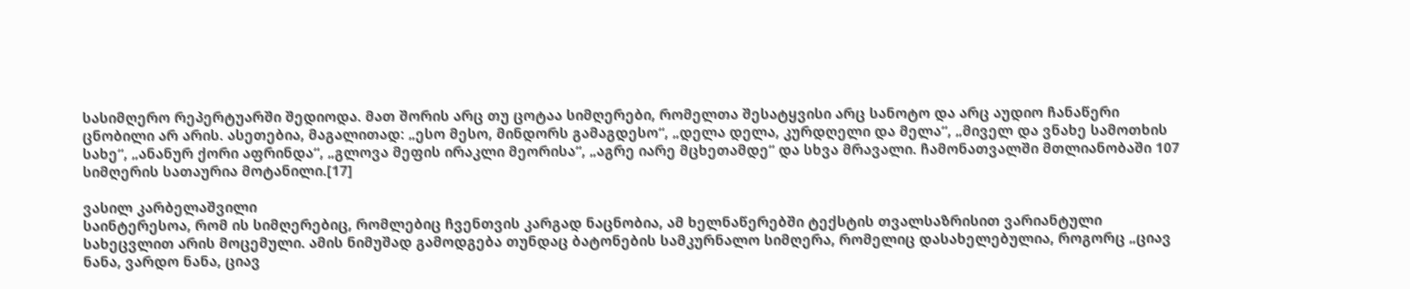სასიმღერო რეპერტუარში შედიოდა. მათ შორის არც თუ ცოტაა სიმღერები, რომელთა შესატყვისი არც სანოტო და არც აუდიო ჩანაწერი ცნობილი არ არის. ასეთებია, მაგალითად: „ესო მესო, მინდორს გამაგდესო“, „დელა დელა, კურდღელი და მელა“, „მიველ და ვნახე სამოთხის სახე“, „ანანურ ქორი აფრინდა“, „გლოვა მეფის ირაკლი მეორისა“, „აგრე იარე მცხეთამდე“ და სხვა მრავალი. ჩამონათვალში მთლიანობაში 107 სიმღერის სათაურია მოტანილი.[17]

ვასილ კარბელაშვილი
საინტერესოა, რომ ის სიმღერებიც, რომლებიც ჩვენთვის კარგად ნაცნობია, ამ ხელნაწერებში ტექსტის თვალსაზრისით ვარიანტული სახეცვლით არის მოცემული. ამის ნიმუშად გამოდგება თუნდაც ბატონების სამკურნალო სიმღერა, რომელიც დასახელებულია, როგორც „ციავ ნანა, ვარდო ნანა, ციავ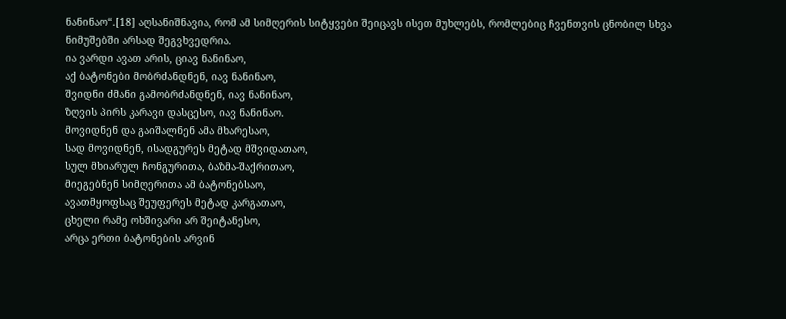ნანინაო“.[18] აღსანიშნავია, რომ ამ სიმღერის სიტყვები შეიცავს ისეთ მუხლებს, რომლებიც ჩვენთვის ცნობილ სხვა ნიმუშებში არსად შეგვხვედრია.
ია ვარდი ავათ არის, ციავ ნანინაო,
აქ ბატონები მობრძანდნენ, იავ ნანინაო,
შვიდნი ძმანი გამობრძანდნენ, იავ ნანინაო,
ზღვის პირს კარავი დასცესო, იავ ნანინაო.
მოვიდნენ და გაიშალნენ ამა მხარესაო,
სად მოვიდნენ, ისადგურეს მეტად მშვიდათაო,
სულ მხიარულ ჩონგურითა, ბაზმა-შაქრითაო,
მიეგებნენ სიმღერითა ამ ბატონებსაო,
ავათმყოფსაც შეუფერეს მეტად კარგათაო,
ცხელი რამე ოხშივარი არ შეიტანესო,
არცა ერთი ბატონების არვინ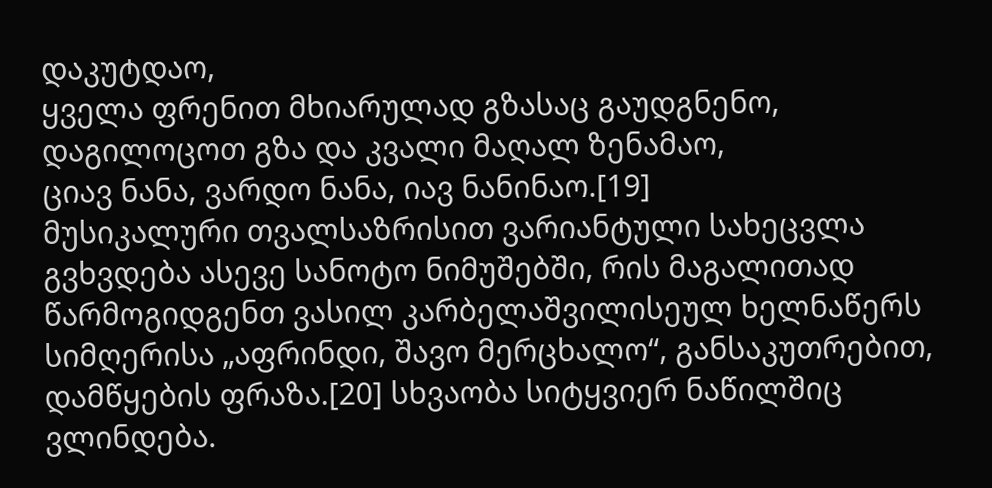დაკუტდაო,
ყველა ფრენით მხიარულად გზასაც გაუდგნენო,
დაგილოცოთ გზა და კვალი მაღალ ზენამაო,
ციავ ნანა, ვარდო ნანა, იავ ნანინაო.[19]
მუსიკალური თვალსაზრისით ვარიანტული სახეცვლა გვხვდება ასევე სანოტო ნიმუშებში, რის მაგალითად წარმოგიდგენთ ვასილ კარბელაშვილისეულ ხელნაწერს სიმღერისა „აფრინდი, შავო მერცხალო“, განსაკუთრებით, დამწყების ფრაზა.[20] სხვაობა სიტყვიერ ნაწილშიც ვლინდება.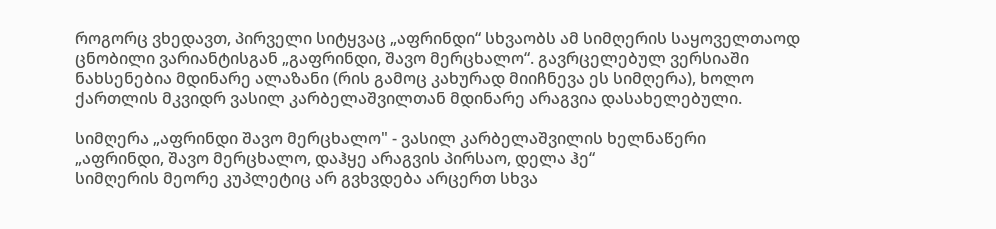როგორც ვხედავთ, პირველი სიტყვაც „აფრინდი“ სხვაობს ამ სიმღერის საყოველთაოდ ცნობილი ვარიანტისგან „გაფრინდი, შავო მერცხალო“. გავრცელებულ ვერსიაში ნახსენებია მდინარე ალაზანი (რის გამოც კახურად მიიჩნევა ეს სიმღერა), ხოლო ქართლის მკვიდრ ვასილ კარბელაშვილთან მდინარე არაგვია დასახელებული.

სიმღერა „აფრინდი შავო მერცხალო" - ვასილ კარბელაშვილის ხელნაწერი
„აფრინდი, შავო მერცხალო, დაჰყე არაგვის პირსაო, დელა ჰე“
სიმღერის მეორე კუპლეტიც არ გვხვდება არცერთ სხვა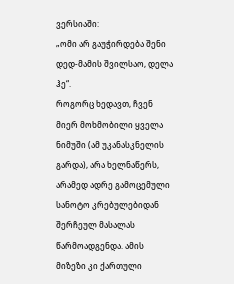ვერსიაში:
„ომი არ გაუჭირდება შენი დედ-მამის შვილსაო, დელა ჰე“.
როგორც ხედავთ, ჩვენ მიერ მოხმობილი ყველა ნიმუში (ამ უკანასკნელის გარდა), არა ხელნაწერს, არამედ ადრე გამოცემული სანოტო კრებულებიდან შერჩეულ მასალას წარმოადგენდა. ამის მიზეზი კი ქართული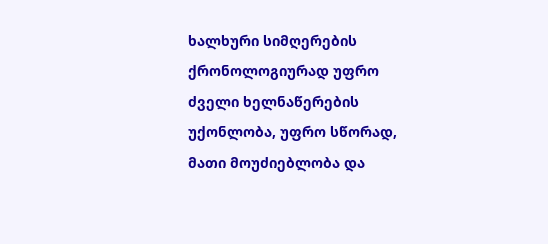ხალხური სიმღერების ქრონოლოგიურად უფრო ძველი ხელნაწერების უქონლობა, უფრო სწორად, მათი მოუძიებლობა და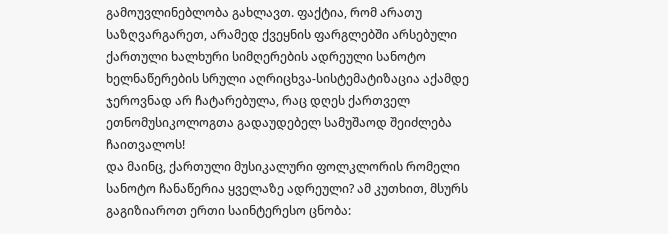გამოუვლინებლობა გახლავთ. ფაქტია, რომ არათუ საზღვარგარეთ, არამედ ქვეყნის ფარგლებში არსებული ქართული ხალხური სიმღერების ადრეული სანოტო ხელნაწერების სრული აღრიცხვა-სისტემატიზაცია აქამდე ჯეროვნად არ ჩატარებულა, რაც დღეს ქართველ ეთნომუსიკოლოგთა გადაუდებელ სამუშაოდ შეიძლება ჩაითვალოს!
და მაინც, ქართული მუსიკალური ფოლკლორის რომელი სანოტო ჩანაწერია ყველაზე ადრეული? ამ კუთხით, მსურს გაგიზიაროთ ერთი საინტერესო ცნობა: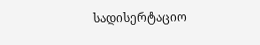სადისერტაციო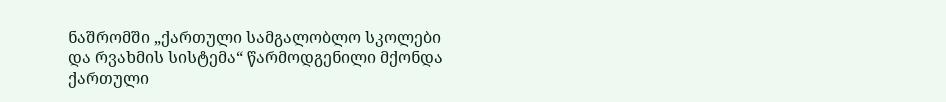ნაშრომში „ქართული სამგალობლო სკოლები და რვახმის სისტემა“ წარმოდგენილი მქონდა ქართული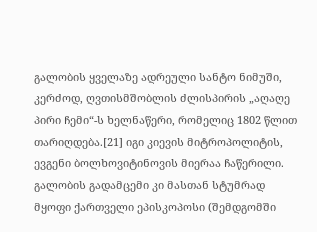გალობის ყველაზე ადრეული სანტო ნიმუში, კერძოდ, ღვთისმშობლის ძლისპირის „აღაღე პირი ჩემი“-ს ხელნაწერი, რომელიც 1802 წლით თარიღდება.[21] იგი კიევის მიტროპოლიტის, ევგენი ბოლხოვიტინოვის მიერაა ჩაწერილი. გალობის გადამცემი კი მასთან სტუმრად მყოფი ქართველი ეპისკოპოსი (შემდგომში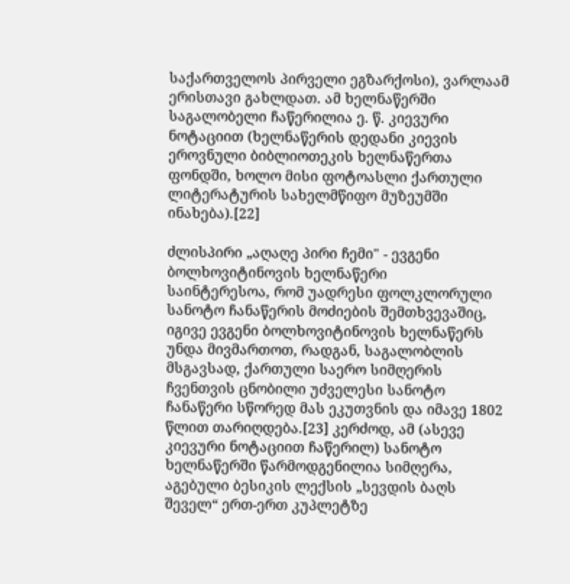საქართველოს პირველი ეგზარქოსი), ვარლაამ ერისთავი გახლდათ. ამ ხელნაწერში საგალობელი ჩაწერილია ე. წ. კიევური ნოტაციით (ხელნაწერის დედანი კიევის ეროვნული ბიბლიოთეკის ხელნაწერთა ფონდში, ხოლო მისი ფოტოასლი ქართული ლიტერატურის სახელმწიფო მუზეუმში ინახება).[22]

ძლისპირი „აღაღე პირი ჩემი" - ევგენი ბოლხოვიტინოვის ხელნაწერი
საინტერესოა, რომ უადრესი ფოლკლორული სანოტო ჩანაწერის მოძიების შემთხვევაშიც, იგივე ევგენი ბოლხოვიტინოვის ხელნაწერს უნდა მივმართოთ, რადგან, საგალობლის მსგავსად, ქართული საერო სიმღერის ჩვენთვის ცნობილი უძველესი სანოტო ჩანაწერი სწორედ მას ეკუთვნის და იმავე 1802 წლით თარიღდება.[23] კერძოდ, ამ (ასევე კიევური ნოტაციით ჩაწერილ) სანოტო ხელნაწერში წარმოდგენილია სიმღერა, აგებული ბესიკის ლექსის „სევდის ბაღს შეველ“ ერთ-ერთ კუპლეტზე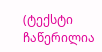(ტექსტი ჩაწერილია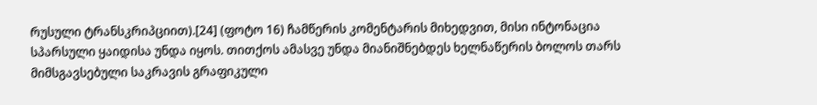რუსული ტრანსკრიპციით).[24] (ფოტო 16) ჩამწერის კომენტარის მიხედვით, მისი ინტონაცია სპარსული ყაიდისა უნდა იყოს. თითქოს ამასვე უნდა მიანიშნებდეს ხელნაწერის ბოლოს თარს მიმსგავსებული საკრავის გრაფიკული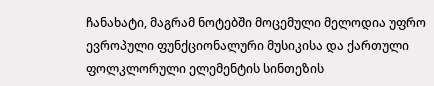ჩანახატი, მაგრამ ნოტებში მოცემული მელოდია უფრო ევროპული ფუნქციონალური მუსიკისა და ქართული ფოლკლორული ელემენტის სინთეზის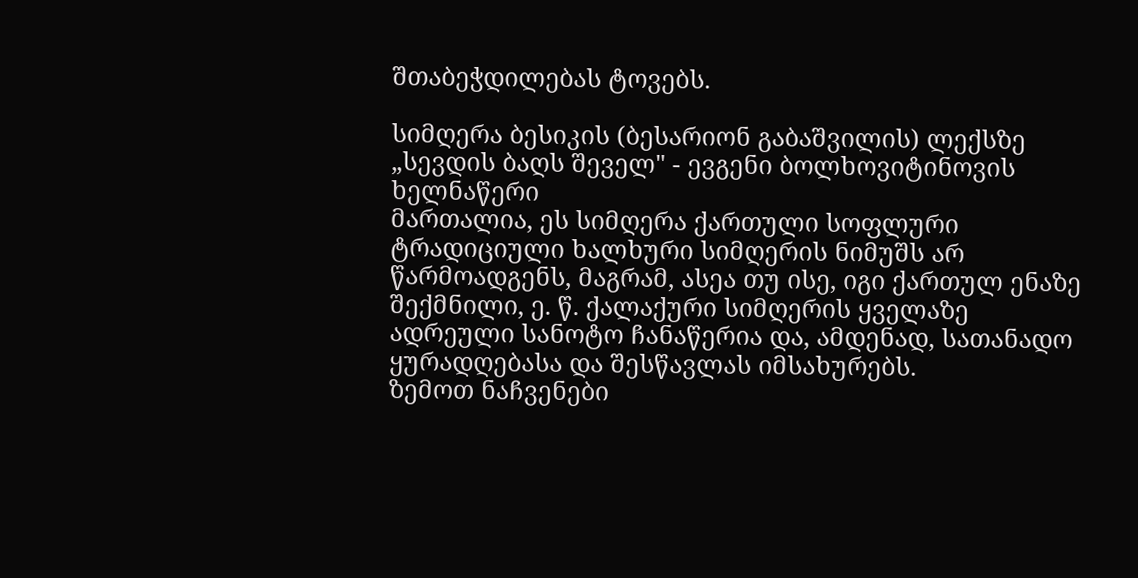შთაბეჭდილებას ტოვებს.

სიმღერა ბესიკის (ბესარიონ გაბაშვილის) ლექსზე „სევდის ბაღს შეველ" - ევგენი ბოლხოვიტინოვის ხელნაწერი
მართალია, ეს სიმღერა ქართული სოფლური ტრადიციული ხალხური სიმღერის ნიმუშს არ წარმოადგენს, მაგრამ, ასეა თუ ისე, იგი ქართულ ენაზე შექმნილი, ე. წ. ქალაქური სიმღერის ყველაზე ადრეული სანოტო ჩანაწერია და, ამდენად, სათანადო ყურადღებასა და შესწავლას იმსახურებს.
ზემოთ ნაჩვენები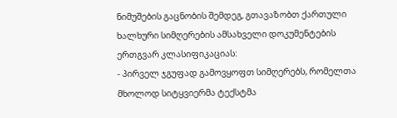ნიმუშების გაცნობის შემდეგ, გთავაზობთ ქართული ხალხური სიმღერების ამსახველი დოკუმენტების ერთგვარ კლასიფიკაციას:
- პირველ ჯგუფად გამოვყოფთ სიმღერებს, რომელთა მხოლოდ სიტყვიერმა ტექსტმა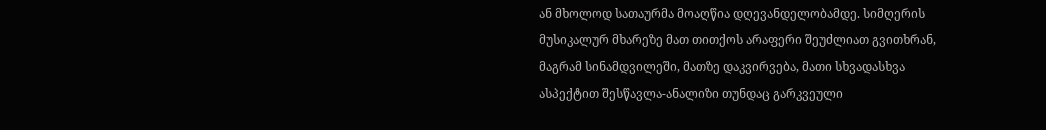ან მხოლოდ სათაურმა მოაღწია დღევანდელობამდე. სიმღერის მუსიკალურ მხარეზე მათ თითქოს არაფერი შეუძლიათ გვითხრან, მაგრამ სინამდვილეში, მათზე დაკვირვება, მათი სხვადასხვა ასპექტით შესწავლა-ანალიზი თუნდაც გარკვეული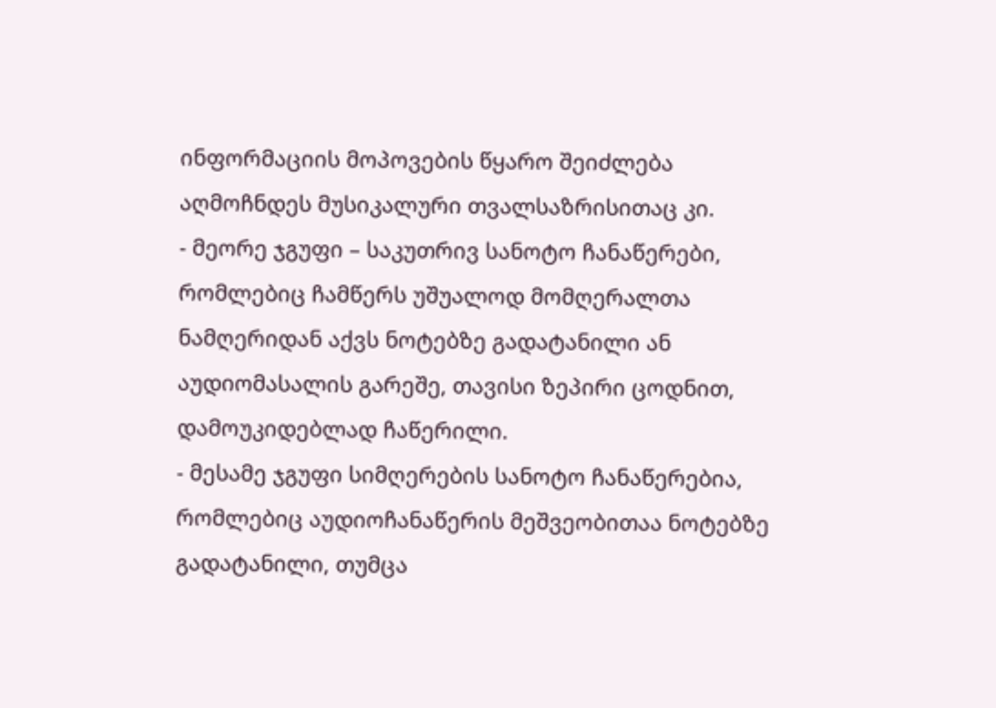ინფორმაციის მოპოვების წყარო შეიძლება აღმოჩნდეს მუსიკალური თვალსაზრისითაც კი.
- მეორე ჯგუფი – საკუთრივ სანოტო ჩანაწერები, რომლებიც ჩამწერს უშუალოდ მომღერალთა ნამღერიდან აქვს ნოტებზე გადატანილი ან აუდიომასალის გარეშე, თავისი ზეპირი ცოდნით, დამოუკიდებლად ჩაწერილი.
- მესამე ჯგუფი სიმღერების სანოტო ჩანაწერებია, რომლებიც აუდიოჩანაწერის მეშვეობითაა ნოტებზე გადატანილი, თუმცა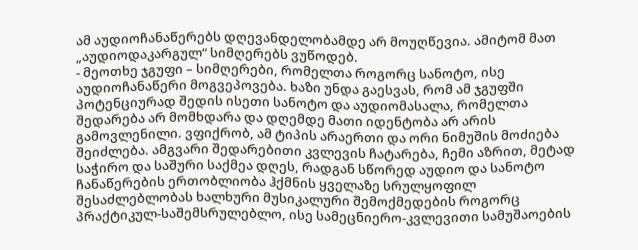ამ აუდიოჩანაწერებს დღევანდელობამდე არ მოუღწევია. ამიტომ მათ „აუდიოდაკარგულ“ სიმღერებს ვუწოდებ.
- მეოთხე ჯგუფი – სიმღერები, რომელთა როგორც სანოტო, ისე აუდიოჩანაწერი მოგვეპოვება. ხაზი უნდა გაესვას, რომ ამ ჯგუფში პოტენციურად შედის ისეთი სანოტო და აუდიომასალა, რომელთა შედარება არ მომხდარა და დღემდე მათი იდენტობა არ არის გამოვლენილი. ვფიქრობ, ამ ტიპის არაერთი და ორი ნიმუშის მოძიება შეიძლება. ამგვარი შედარებითი კვლევის ჩატარება, ჩემი აზრით, მეტად საჭირო და საშური საქმეა დღეს, რადგან სწორედ აუდიო და სანოტო ჩანაწერების ერთობლიობა ჰქმნის ყველაზე სრულყოფილ შესაძლებლობას ხალხური მუსიკალური შემოქმედების როგორც პრაქტიკულ-საშემსრულებლო, ისე სამეცნიერო-კვლევითი სამუშაოების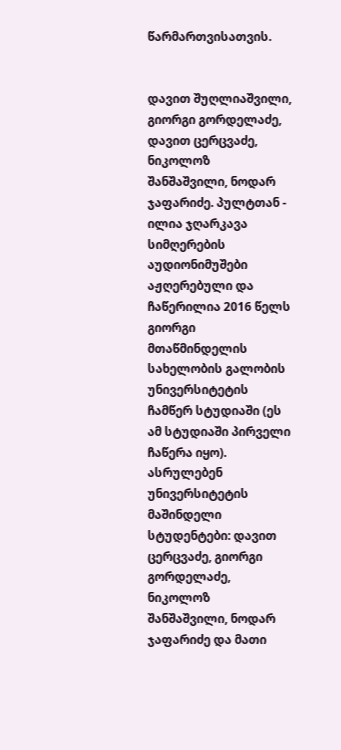წარმართვისათვის.


დავით შუღლიაშვილი, გიორგი გორდელაძე, დავით ცერცვაძე, ნიკოლოზ შანშაშვილი, ნოდარ ჯაფარიძე. პულტთან - ილია ჯღარკავა
სიმღერების აუდიონიმუშები აჟღერებული და ჩაწერილია 2016 წელს გიორგი მთაწმინდელის სახელობის გალობის უნივერსიტეტის ჩამწერ სტუდიაში (ეს ამ სტუდიაში პირველი ჩაწერა იყო). ასრულებენ უნივერსიტეტის მაშინდელი სტუდენტები: დავით ცერცვაძე, გიორგი გორდელაძე, ნიკოლოზ შანშაშვილი, ნოდარ ჯაფარიძე და მათი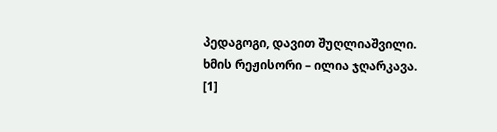პედაგოგი, დავით შუღლიაშვილი. ხმის რეჟისორი – ილია ჯღარკავა.
[1]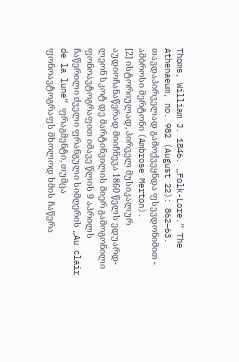Thoms, William J. 1846. „Folk-Lore.“ The Athenaeum, no. 982 (August 22): 862–63. თავდაპირველად გამოქვეყნდა ფსევდონიმით - ამბროსი მერტონი (Ambrose Merton).
[2] ისტორიულად, პირველ მუსიკალურ აუდიოჩანაწერად მიიჩნევა 1860 წელს ედუარდ-ლეონ სკოტ დე მარტინვილის მიერ გამოგონილი ფონოავტოგრაფით იმავე წლის 9 აპრილს ჩაწერილი ძველი ფრანგული სიმღერის „Au clair de la lune“ ფრაგმენტი, თუმცა ფონოავტოგრაფს მხოლოდ ხმის ჩაწერა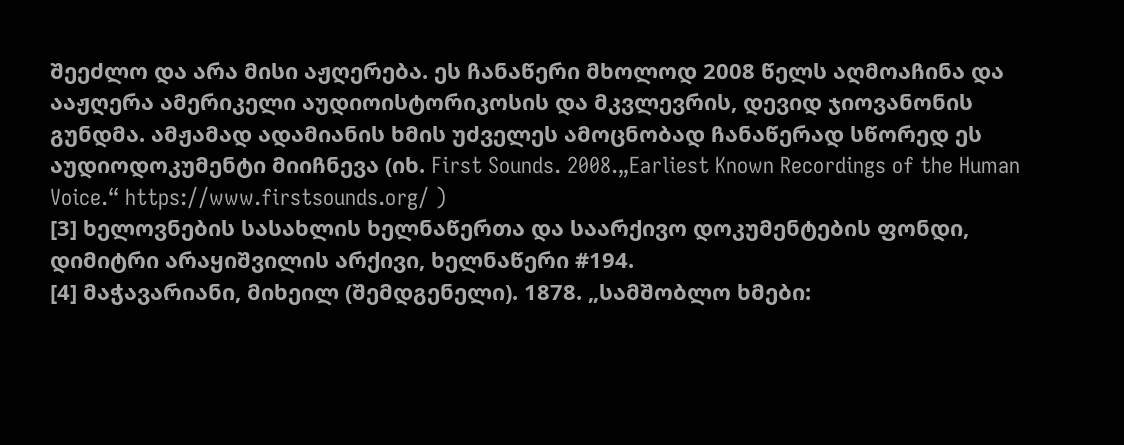შეეძლო და არა მისი აჟღერება. ეს ჩანაწერი მხოლოდ 2008 წელს აღმოაჩინა და ააჟღერა ამერიკელი აუდიოისტორიკოსის და მკვლევრის, დევიდ ჯიოვანონის გუნდმა. ამჟამად ადამიანის ხმის უძველეს ამოცნობად ჩანაწერად სწორედ ეს აუდიოდოკუმენტი მიიჩნევა (იხ. First Sounds. 2008.„Earliest Known Recordings of the Human Voice.“ https://www.firstsounds.org/ )
[3] ხელოვნების სასახლის ხელნაწერთა და საარქივო დოკუმენტების ფონდი, დიმიტრი არაყიშვილის არქივი, ხელნაწერი #194.
[4] მაჭავარიანი, მიხეილ (შემდგენელი). 1878. „სამშობლო ხმები: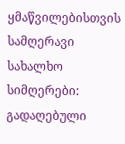ყმაწვილებისთვის სამღერავი სახალხო სიმღერები: გადაღებული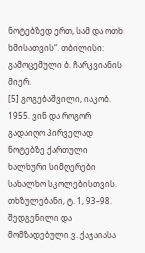ნოტებზედ ერთ, სამ და ოთხ ხმისათვის“. თბილისი: გამოცემული ბ. ჩარკვიანის მიერ.
[5] გოგებაშვილი, იაკობ. 1955. ვინ და როგორ გადაიღო პირველად ნოტებზე ქართული ხალხური სიმღერები სახალხო სკოლებისთვის. თხზულებანი, ტ. 1, 93–98. შედგენილი და მომზადებული ვ. ქაჯაიასა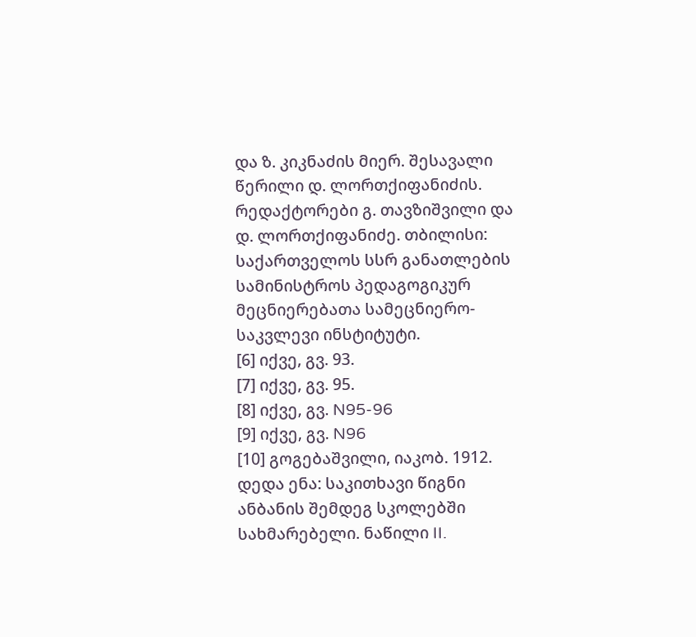და ზ. კიკნაძის მიერ. შესავალი წერილი დ. ლორთქიფანიძის. რედაქტორები გ. თავზიშვილი და დ. ლორთქიფანიძე. თბილისი: საქართველოს სსრ განათლების სამინისტროს პედაგოგიკურ მეცნიერებათა სამეცნიერო-საკვლევი ინსტიტუტი.
[6] იქვე, გვ. 93.
[7] იქვე, გვ. 95.
[8] იქვე, გვ. N95-96
[9] იქვე, გვ. N96
[10] გოგებაშვილი, იაკობ. 1912. დედა ენა: საკითხავი წიგნი ანბანის შემდეგ სკოლებში სახმარებელი. ნაწილი II.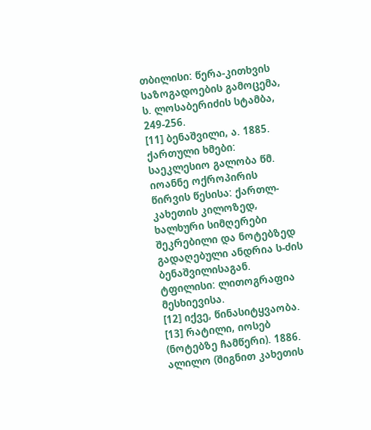თბილისი: წერა-კითხვის საზოგადოების გამოცემა, ს. ლოსაბერიძის სტამბა, 249-256.
[11] ბენაშვილი, ა. 1885. ქართული ხმები: საეკლესიო გალობა წმ. იოანნე ოქროპირის წირვის წესისა: ქართლ-კახეთის კილოზედ, ხალხური სიმღერები შეკრებილი და ნოტებზედ გადაღებული ანდრია ს-ძის ბენაშვილისაგან. ტფილისი: ლითოგრაფია მესხიევისა.
[12] იქვე, წინასიტყვაობა.
[13] რატილი, იოსებ (ნოტებზე ჩამწერი). 1886. ალილო (შიგნით კახეთის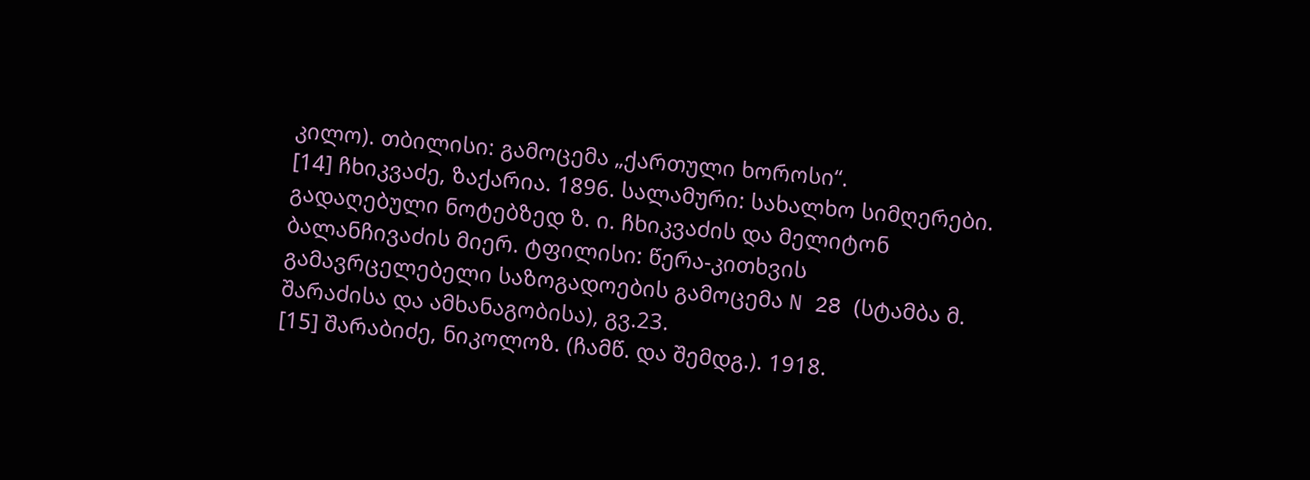კილო). თბილისი: გამოცემა „ქართული ხოროსი“.
[14] ჩხიკვაძე, ზაქარია. 1896. სალამური: სახალხო სიმღერები. გადაღებული ნოტებზედ ზ. ი. ჩხიკვაძის და მელიტონ ბალანჩივაძის მიერ. ტფილისი: წერა-კითხვის გამავრცელებელი საზოგადოების გამოცემა N 28 (სტამბა მ. შარაძისა და ამხანაგობისა), გვ.23.
[15] შარაბიძე, ნიკოლოზ. (ჩამწ. და შემდგ.). 1918.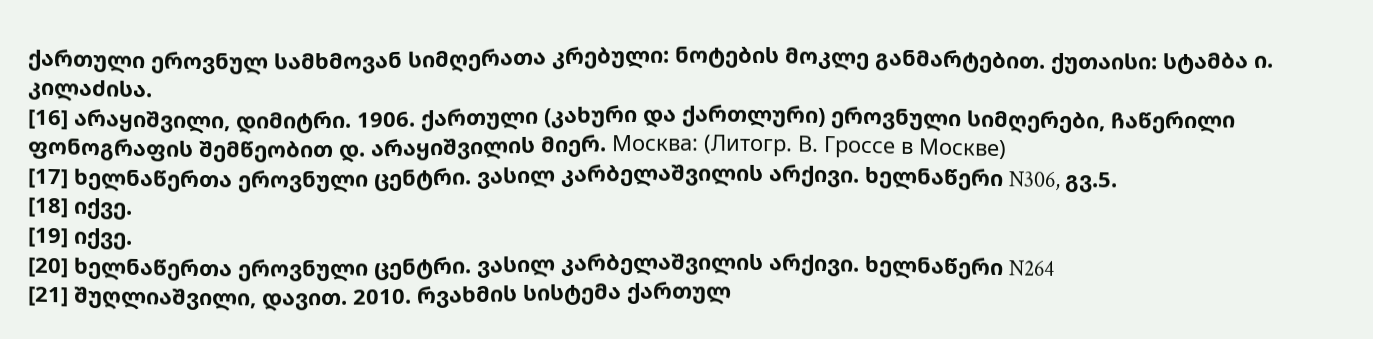ქართული ეროვნულ სამხმოვან სიმღერათა კრებული: ნოტების მოკლე განმარტებით. ქუთაისი: სტამბა ი. კილაძისა.
[16] არაყიშვილი, დიმიტრი. 1906. ქართული (კახური და ქართლური) ეროვნული სიმღერები, ჩაწერილი ფონოგრაფის შემწეობით დ. არაყიშვილის მიერ. Москва: (Литогр. В. Гроссе в Москве)
[17] ხელნაწერთა ეროვნული ცენტრი. ვასილ კარბელაშვილის არქივი. ხელნაწერი N306, გვ.5.
[18] იქვე.
[19] იქვე.
[20] ხელნაწერთა ეროვნული ცენტრი. ვასილ კარბელაშვილის არქივი. ხელნაწერი N264
[21] შუღლიაშვილი, დავით. 2010. რვახმის სისტემა ქართულ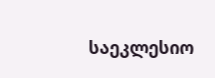საეკლესიო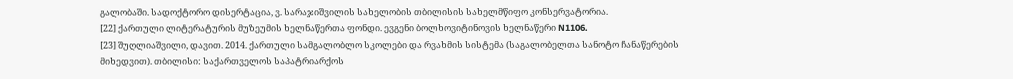გალობაში. სადოქტორო დისერტაცია, ვ. სარაჯიშვილის სახელობის თბილისის სახელმწიფო კონსერვატორია.
[22] ქართული ლიტერატურის მუზეუმის ხელნაწერთა ფონდი. ევგენი ბოლხოვიტინოვის ხელნაწერი N1106.
[23] შუღლიაშვილი, დავით. 2014. ქართული სამგალობლო სკოლები და რვახმის სისტემა (საგალობელთა სანოტო ჩანაწერების მიხედვით). თბილისი: საქართველოს საპატრიარქოს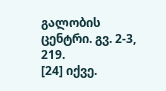გალობის ცენტრი. გვ. 2-3, 219.
[24] იქვე.